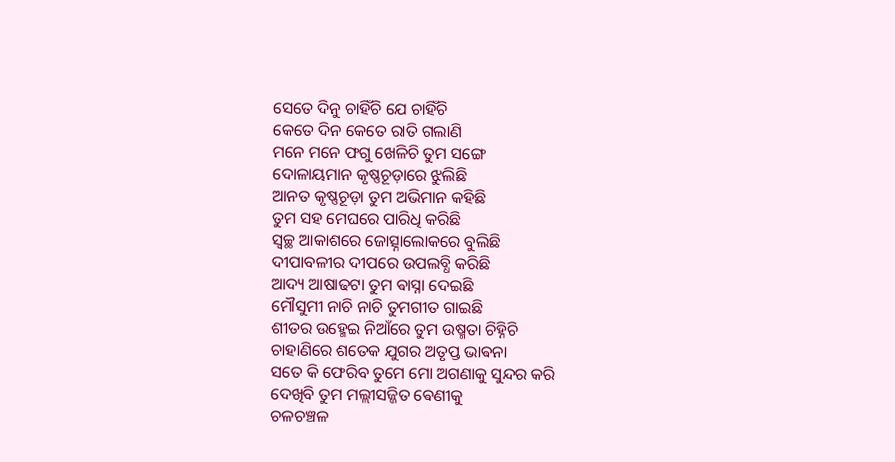ସେତେ ଦିନୁ ଚାହିଁଚି ଯେ ଚାହିଁଚି
କେତେ ଦିନ କେତେ ରାତି ଗଲାଣି
ମନେ ମନେ ଫଗୁ ଖେଳିଚି ତୁମ ସଙ୍ଗେ
ଦୋଳାୟମାନ କୃଷ୍ଣଚୂଡ଼ାରେ ଝୁଲିଛି
ଆନତ କୃଷ୍ଣଚୂଡ଼ା ତୁମ ଅଭିମାନ କହିଛି
ତୁମ ସହ ମେଘରେ ପାରିଧି କରିଛି
ସ୍ଵଚ୍ଛ ଆକାଶରେ ଜୋତ୍ସ୍ନାଲୋକରେ ବୁଲିଛି
ଦୀପାବଳୀର ଦୀପରେ ଉପଲବ୍ଧି କରିଛି
ଆଦ୍ୟ ଆଷାଢଟା ତୁମ ଵାସ୍ନା ଦେଇଛି
ମୌସୁମୀ ନାଚି ନାଚି ତୁମଗୀତ ଗାଇଛି
ଶୀତର ଉହ୍ମେଇ ନିଆଁରେ ତୁମ ଉଷ୍ମତା ଚିହ୍ନିଚି
ଚାହାଣିରେ ଶତେକ ଯୁଗର ଅତୃପ୍ତ ଭାଵନା
ସତେ କି ଫେରିବ ତୁମେ ମୋ ଅଗଣାକୁ ସୁନ୍ଦର କରି
ଦେଖିବି ତୁମ ମଲ୍ଲୀସଜ୍ଜିତ ଵେଣୀକୁ
ଚଳଚଞ୍ଚଳ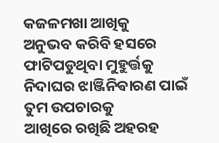କଜଳମଖା ଆଖିକୁ
ଅନୁଭବ କରିବି ହସରେ ଫାଟିପଡୁଥିବା ମୁହୁର୍ତ୍ତକୁ
ନିଦାଘର ଝାଞ୍ଜିନିଵାରଣ ପାଇଁ ତୁମ ଉପଚାରକୁ
ଆଖିରେ ରଖିଛି ଅହରହ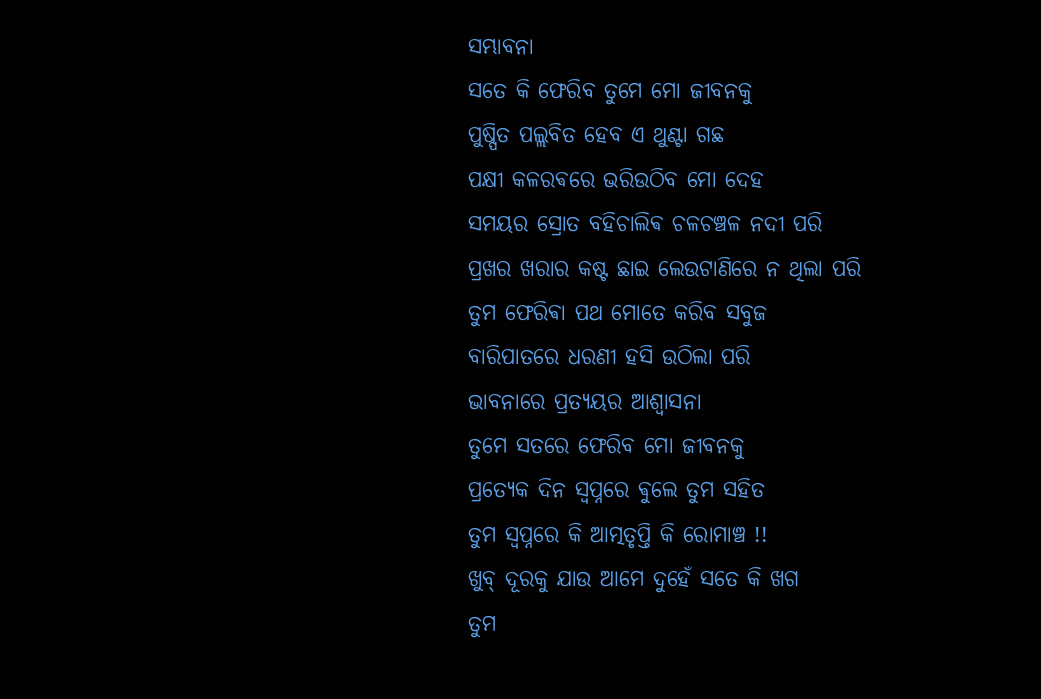ସମ୍ଭାବନା
ସତେ କି ଫେରିବ ତୁମେ ମୋ ଜୀବନକୁ
ପୁଷ୍ପିତ ପଲ୍ଲବିତ ହେବ ଏ ଥୁଣ୍ଟା ଗଛ
ପକ୍ଷୀ କଳରଵରେ ଭରିଉଠିବ ମୋ ଦେହ
ସମୟର ସ୍ରୋତ ବହିଚାଲିଵ ଚଳଚଞ୍ଚଳ ନଦୀ ପରି
ପ୍ରଖର ଖରାର କଷ୍ଟ ଛାଇ ଲେଉଟାଣିରେ ନ ଥିଲା ପରି
ତୁମ ଫେରିଵା ପଥ ମୋତେ କରିବ ସବୁଜ
ବାରିପାତରେ ଧରଣୀ ହସି ଉଠିଲା ପରି
ଭାବନାରେ ପ୍ରତ୍ୟୟର ଆଶ୍ବାସନା
ତୁମେ ସତରେ ଫେରିବ ମୋ ଜୀବନକୁ
ପ୍ରତ୍ୟେକ ଦିନ ସ୍ବପ୍ନରେ ଵୁଲେ ତୁମ ସହିତ
ତୁମ ସ୍ବପ୍ନରେ କି ଆତ୍ମତୃପ୍ତି କି ରୋମାଞ୍ଚ !!
ଖୁବ୍ ଦୂରକୁ ଯାଉ ଆମେ ଦୁହେଁ ସତେ କି ଖଗ
ତୁମ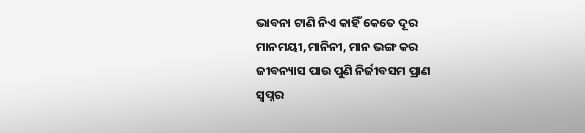ଭାବନା ଟାଣି ନିଏ କାହିଁ କେତେ ଦୂର
ମାନମୟୀ,ମାନିନୀ, ମାନ ଭଙ୍ଗ କର
ଜୀବନ୍ୟାସ ପାଉ ପୁଣି ନିର୍ଜୀବସମ ପ୍ରାଣ
ସ୍ବପ୍ନର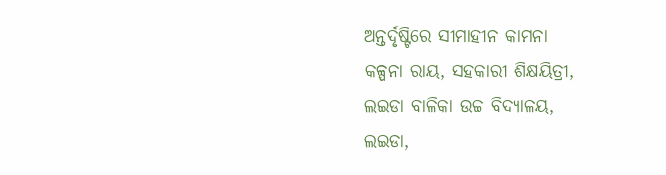ଅନ୍ତର୍ଦୃଷ୍ଟିରେ ସୀମାହୀନ କାମନା
କଳ୍ପନା ରାୟ, ସହକାରୀ ଶିକ୍ଷୟିତ୍ରୀ,
ଲଇଡା ବାଳିକା ଉଚ୍ଚ ବିଦ୍ୟାଳୟ,
ଲଇଡା,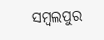ସମ୍ବଲପୁର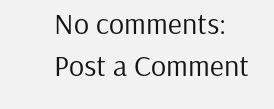No comments:
Post a Comment